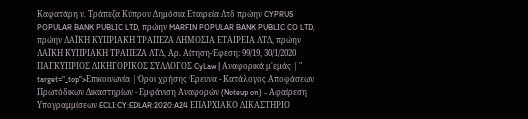Καφατάρη ν. Τράπεζα Κύπρου Δημόσια Εταιρεία Λτδ πρώην CYPRUS POPULAR BANK PUBLIC LTD, πρώην MARFIN POPULAR BANK PUBLIC CO LTD, πρώην ΛΑΪΚΗ ΚΥΠΡΙΑΚΗ ΤΡΑΠΕΖΑ ΔΗΜΟΣΙΑ ΕΤΑΙΡΕΙΑ ΛΤΔ, πρώην ΛΑΪΚΗ ΚΥΠΡΙΑΚΗ ΤΡΑΠΕΖΑ ΛΤΔ, Αρ. Αίτηση-Έφεση: 99/19, 30/1/2020 ΠΑΓΚΥΠΡΙΟΣ ΔΙΚΗΓΟΡΙΚΟΣ ΣΥΛΛΟΓΟΣ CyLaw | Αναφορικά μ'εμάς | " target="_top">Επικοινωνία | Όροι χρήσης Έρευνα - Κατάλογος Αποφάσεων Πρωτόδικων Δικαστηρίων - Εμφάνιση Αναφορών (Noteup on) - Αφαίρεση Υπογραμμίσεων ECLI:CY:EDLAR:2020:A24 ΕΠΑΡΧΙΑΚΟ ΔΙΚΑΣΤΗΡΙΟ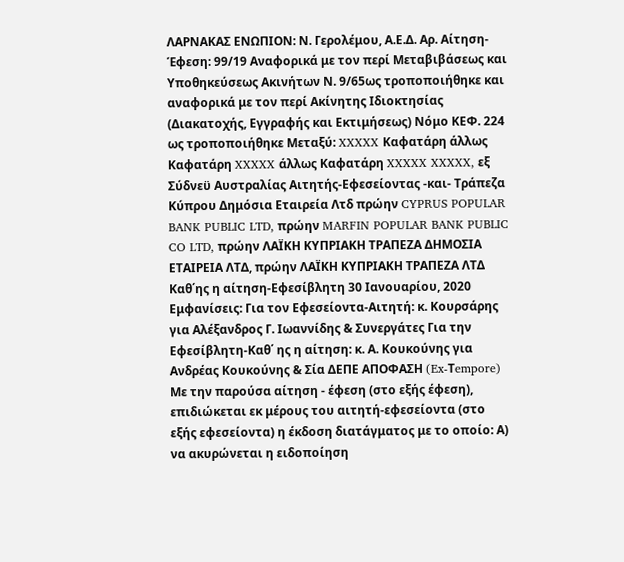ΛΑΡΝΑΚΑΣ ΕΝΩΠΙΟΝ: Ν. Γερολέμου, Α.Ε.Δ. Αρ. Αίτηση-Έφεση: 99/19 Αναφορικά με τον περί Μεταβιβάσεως και Υποθηκεύσεως Ακινήτων Ν. 9/65ως τροποποιήθηκε και αναφορικά με τον περί Ακίνητης Ιδιοκτησίας (Διακατοχής, Εγγραφής και Εκτιμήσεως) Νόμο ΚΕΦ. 224 ως τροποποιήθηκε Μεταξύ: XXXXX Καφατάρη άλλως Καφατάρη XXXXX άλλως Καφατάρη XXXXX XXXXX, εξ Σύδνεϋ Αυστραλίας Αιτητής-Εφεσείοντας -και- Τράπεζα Κύπρου Δημόσια Εταιρεία Λτδ πρώην CYPRUS POPULAR BANK PUBLIC LTD, πρώην MARFIN POPULAR BANK PUBLIC CO LTD, πρώην ΛΑΪΚΗ ΚΥΠΡΙΑΚΗ ΤΡΑΠΕΖΑ ΔΗΜΟΣΙΑ ΕΤΑΙΡΕΙΑ ΛΤΔ, πρώην ΛΑΪΚΗ ΚΥΠΡΙΑΚΗ ΤΡΑΠΕΖΑ ΛΤΔ Καθ΄ης η αίτηση-Εφεσίβλητη 30 Ιανουαρίου, 2020 Εμφανίσεις: Για τον Εφεσείοντα-Αιτητή: κ. Κουρσάρης για Αλέξανδρος Γ. Ιωαννίδης & Συνεργάτες Για την Εφεσίβλητη-Καθ΄ ης η αίτηση: κ. Α. Κουκούνης για Ανδρέας Κουκούνης & Σία ΔΕΠΕ AΠΟΦΑΣΗ (Ex-Τempore) Με την παρούσα αίτηση ‑ έφεση (στο εξής έφεση), επιδιώκεται εκ μέρους του αιτητή‑εφεσείοντα (στο εξής εφεσείοντα) η έκδοση διατάγματος με το οποίο: Α) να ακυρώνεται η ειδοποίηση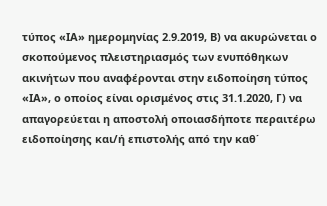τύπος «ΙΑ» ημερομηνίας 2.9.2019, Β) να ακυρώνεται ο σκοπούμενος πλειστηριασμός των ενυπόθηκων ακινήτων που αναφέρονται στην ειδοποίηση τύπος «ΙΑ», ο οποίος είναι ορισμένος στις 31.1.2020, Γ) να απαγορεύεται η αποστολή οποιασδήποτε περαιτέρω ειδοποίησης και/ή επιστολής από την καθ΄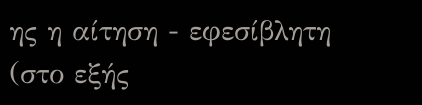ης η αίτηση - εφεσίβλητη (στο εξής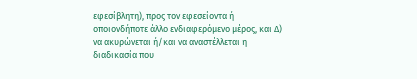εφεσίβλητη), προς τον εφεσείοντα ή οποιονδήποτε άλλο ενδιαφερόμενο μέρος, και Δ) να ακυρώνεται ή/και να αναστέλλεται η διαδικασία που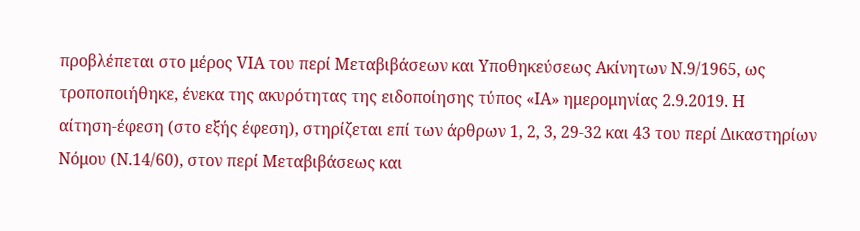προβλέπεται στο μέρος VΙΑ του περί Μεταβιβάσεων και Υποθηκεύσεως Ακίνητων Ν.9/1965, ως τροποποιήθηκε, ένεκα της ακυρότητας της ειδοποίησης τύπος «ΙΑ» ημερομηνίας 2.9.2019. Η αίτηση‑έφεση (στο εξής έφεση), στηρίζεται επί των άρθρων 1, 2, 3, 29-32 και 43 του περί Δικαστηρίων Νόμου (Ν.14/60), στον περί Μεταβιβάσεως και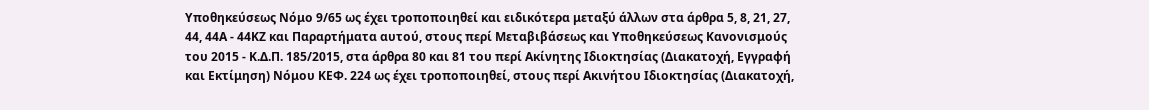Υποθηκεύσεως Νόμο 9/65 ως έχει τροποποιηθεί και ειδικότερα μεταξύ άλλων στα άρθρα 5, 8, 21, 27, 44, 44Α - 44ΚΖ και Παραρτήματα αυτού, στους περί Μεταβιβάσεως και Υποθηκεύσεως Κανονισμούς του 2015 - Κ.Δ.Π. 185/2015, στα άρθρα 80 και 81 του περί Ακίνητης Ιδιοκτησίας (Διακατοχή, Εγγραφή και Εκτίμηση) Νόμου ΚΕΦ. 224 ως έχει τροποποιηθεί, στους περί Ακινήτου Ιδιοκτησίας (Διακατοχή,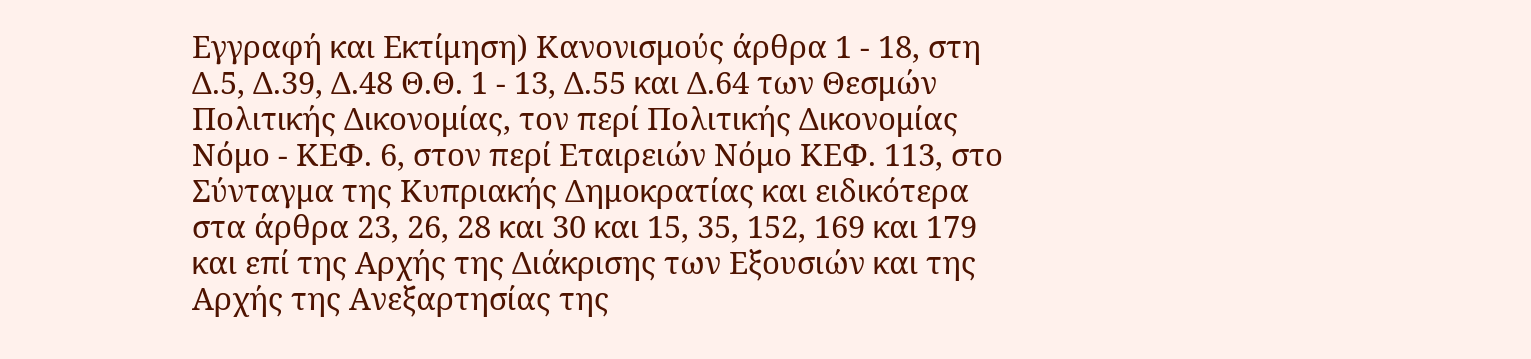Εγγραφή και Εκτίμηση) Κανονισμούς άρθρα 1 - 18, στη Δ.5, Δ.39, Δ.48 Θ.Θ. 1 - 13, Δ.55 και Δ.64 των Θεσμών Πολιτικής Δικονομίας, τον περί Πολιτικής Δικονομίας Νόμο - ΚΕΦ. 6, στον περί Εταιρειών Νόμο ΚΕΦ. 113, στο Σύνταγμα της Κυπριακής Δημοκρατίας και ειδικότερα στα άρθρα 23, 26, 28 και 30 και 15, 35, 152, 169 και 179 και επί της Αρχής της Διάκρισης των Εξουσιών και της Αρχής της Ανεξαρτησίας της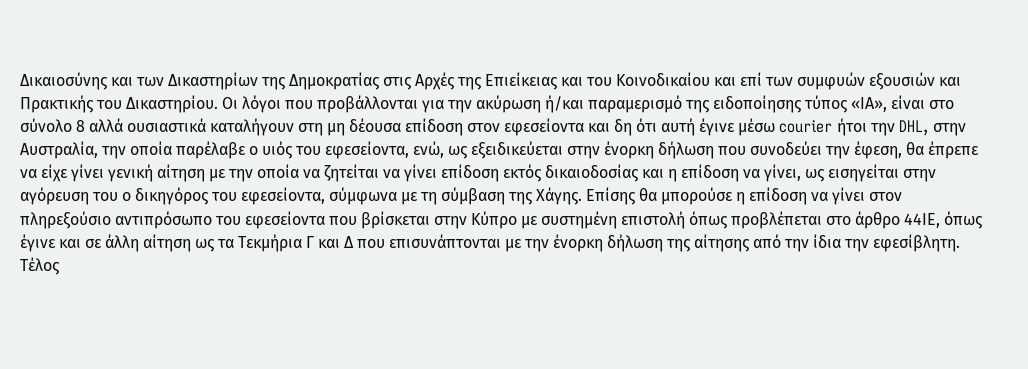Δικαιοσύνης και των Δικαστηρίων της Δημοκρατίας στις Αρχές της Επιείκειας και του Κοινοδικαίου και επί των συμφυών εξουσιών και Πρακτικής του Δικαστηρίου. Οι λόγοι που προβάλλονται για την ακύρωση ή/και παραμερισμό της ειδοποίησης τύπος «ΙΑ», είναι στο σύνολο 8 αλλά ουσιαστικά καταλήγουν στη μη δέουσα επίδοση στον εφεσείοντα και δη ότι αυτή έγινε μέσω courier ήτοι την DHL, στην Αυστραλία, την οποία παρέλαβε ο υιός του εφεσείοντα, ενώ, ως εξειδικεύεται στην ένορκη δήλωση που συνοδεύει την έφεση, θα έπρεπε να είχε γίνει γενική αίτηση με την οποία να ζητείται να γίνει επίδοση εκτός δικαιοδοσίας και η επίδοση να γίνει, ως εισηγείται στην αγόρευση του ο δικηγόρος του εφεσείοντα, σύμφωνα με τη σύμβαση της Χάγης. Επίσης θα μπορούσε η επίδοση να γίνει στον πληρεξούσιο αντιπρόσωπο του εφεσείοντα που βρίσκεται στην Κύπρο με συστημένη επιστολή όπως προβλέπεται στο άρθρο 44ΙΕ, όπως έγινε και σε άλλη αίτηση ως τα Τεκμήρια Γ και Δ που επισυνάπτονται με την ένορκη δήλωση της αίτησης από την ίδια την εφεσίβλητη. Τέλος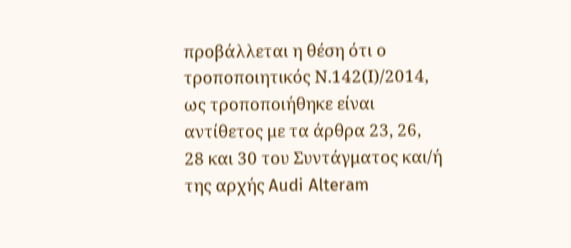προβάλλεται η θέση ότι ο τροποποιητικός Ν.142(Ι)/2014, ως τροποποιήθηκε είναι αντίθετος με τα άρθρα 23, 26, 28 και 30 του Συντάγματος και/ή της αρχής Audi Alteram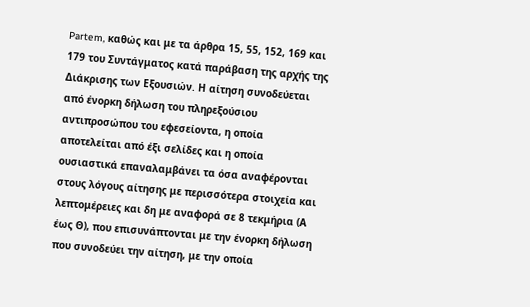Partem, καθώς και με τα άρθρα 15, 55, 152, 169 και 179 του Συντάγματος κατά παράβαση της αρχής της Διάκρισης των Εξουσιών. Η αίτηση συνοδεύεται από ένορκη δήλωση του πληρεξούσιου αντιπροσώπου του εφεσείοντα, η οποία αποτελείται από έξι σελίδες και η οποία ουσιαστικά επαναλαμβάνει τα όσα αναφέρονται στους λόγους αίτησης με περισσότερα στοιχεία και λεπτομέρειες και δη με αναφορά σε 8 τεκμήρια (Α έως Θ), που επισυνάπτονται με την ένορκη δήλωση που συνοδεύει την αίτηση, με την οποία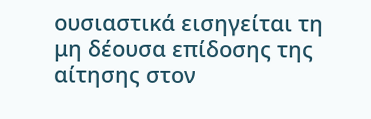ουσιαστικά εισηγείται τη μη δέουσα επίδοσης της αίτησης στον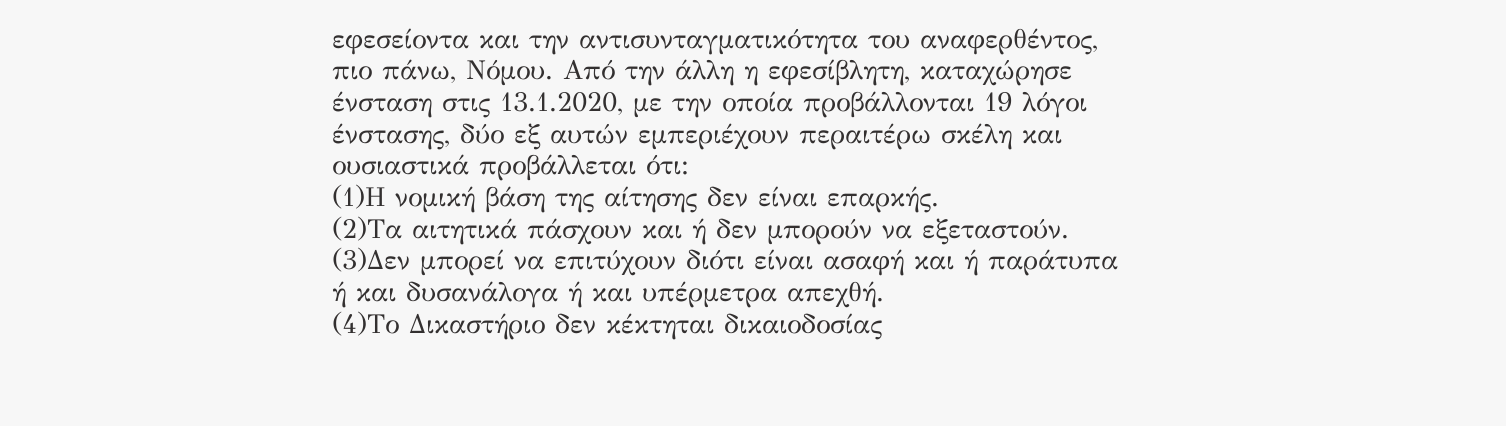εφεσείοντα και την αντισυνταγματικότητα του αναφερθέντος, πιο πάνω, Νόμου. Από την άλλη η εφεσίβλητη, καταχώρησε ένσταση στις 13.1.2020, με την οποία προβάλλονται 19 λόγοι ένστασης, δύο εξ αυτών εμπεριέχουν περαιτέρω σκέλη και ουσιαστικά προβάλλεται ότι:
(1)Η νομική βάση της αίτησης δεν είναι επαρκής.
(2)Τα αιτητικά πάσχουν και ή δεν μπορούν να εξεταστούν.
(3)Δεν μπορεί να επιτύχουν διότι είναι ασαφή και ή παράτυπα ή και δυσανάλογα ή και υπέρμετρα απεχθή.
(4)Το Δικαστήριο δεν κέκτηται δικαιοδοσίας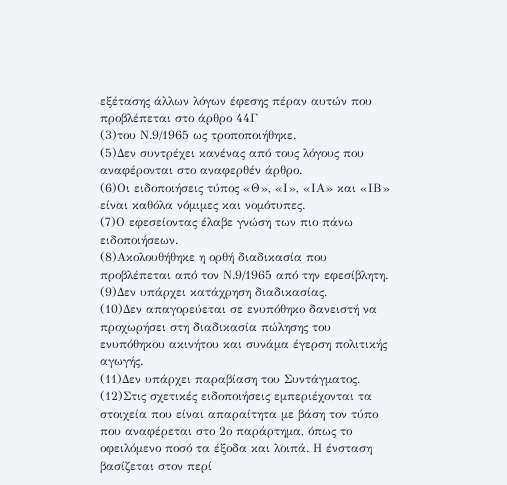εξέτασης άλλων λόγων έφεσης πέραν αυτών που προβλέπεται στο άρθρο 44Γ
(3)του Ν.9/1965 ως τροποποιήθηκε.
(5)Δεν συντρέχει κανένας από τους λόγους που αναφέρονται στο αναφερθέν άρθρο.
(6)Οι ειδοποιήσεις τύπος «Θ», «Ι», «ΙΑ» και «ΙΒ» είναι καθόλα νόμιμες και νομότυπες.
(7)Ο εφεσείοντας έλαβε γνώση των πιο πάνω ειδοποιήσεων.
(8)Ακολουθήθηκε η ορθή διαδικασία που προβλέπεται από τον Ν.9/1965 από την εφεσίβλητη.
(9)Δεν υπάρχει κατάχρηση διαδικασίας.
(10)Δεν απαγορεύεται σε ενυπόθηκο δανειστή να προχωρήσει στη διαδικασία πώλησης του ενυπόθηκου ακινήτου και συνάμα έγερση πολιτικής αγωγής.
(11)Δεν υπάρχει παραβίαση του Συντάγματος.
(12)Στις σχετικές ειδοποιήσεις εμπεριέχονται τα στοιχεία που είναι απαραίτητα με βάση τον τύπο που αναφέρεται στο 2ο παράρτημα, όπως το οφειλόμενο ποσό τα έξοδα και λοιπά. Η ένσταση βασίζεται στον περί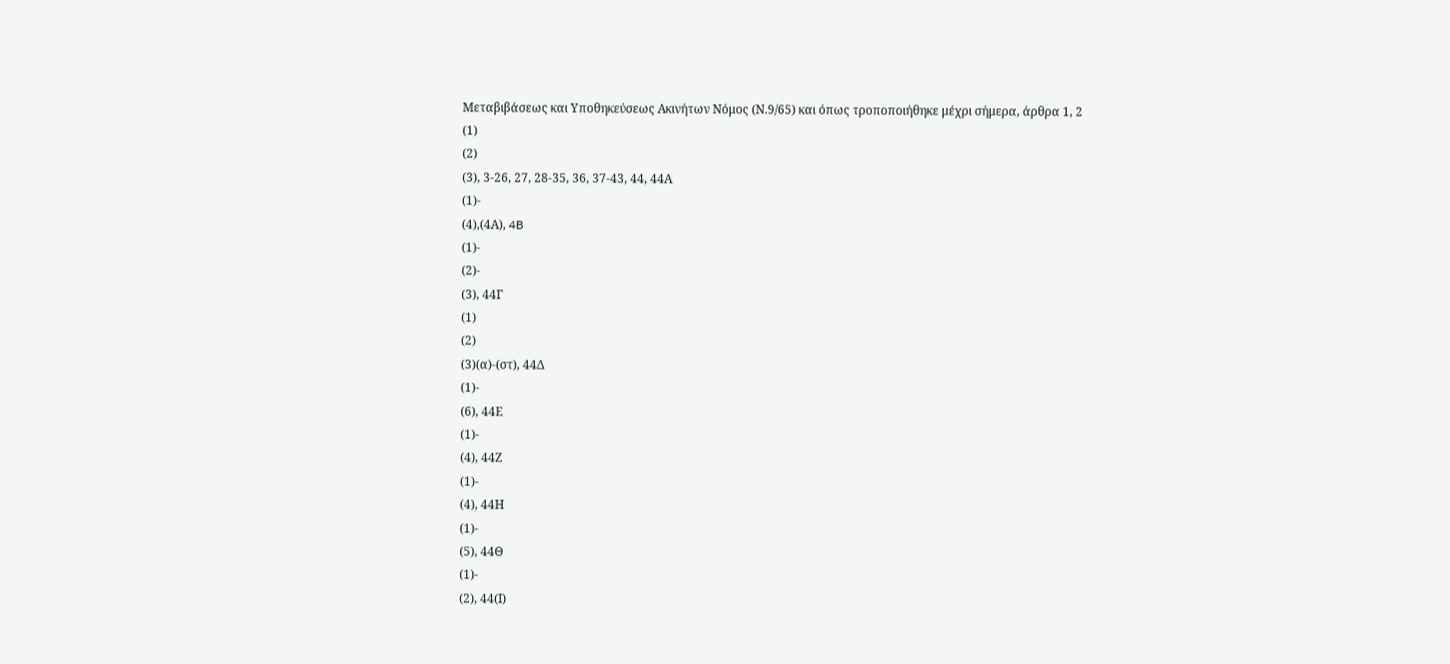Μεταβιβάσεως και Υποθηκεύσεως Ακινήτων Νόμος (Ν.9/65) και όπως τροποποιήθηκε μέχρι σήμερα, άρθρα 1, 2
(1)
(2)
(3), 3-26, 27, 28-35, 36, 37-43, 44, 44Α
(1)-
(4),(4Α), 4B
(1)-
(2)-
(3), 44Γ
(1)
(2)
(3)(α)-(στ), 44Δ
(1)-
(6), 44Ε
(1)-
(4), 44Ζ
(1)-
(4), 44Η
(1)-
(5), 44Θ
(1)-
(2), 44(Ι)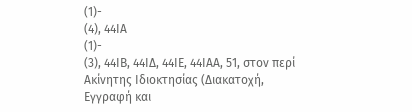(1)-
(4), 44ΙΑ
(1)-
(3), 44ΙΒ, 44ΙΔ, 44ΙΕ, 44ΙΑΑ, 51, στον περί Ακίνητης Ιδιοκτησίας (Διακατοχή, Εγγραφή και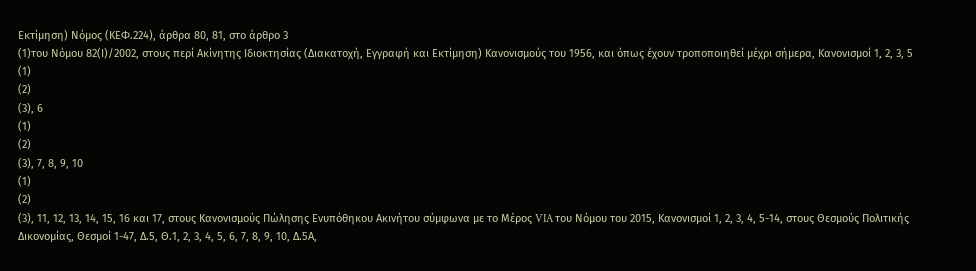Εκτίμηση) Νόμος (ΚΕΦ.224), άρθρα 80, 81, στο άρθρο 3
(1)του Νόμου 82(Ι)/2002, στους περί Ακίνητης Ιδιοκτησίας (Διακατοχή, Εγγραφή και Εκτίμηση) Κανονισμούς του 1956, και όπως έχουν τροποποιηθεί μέχρι σήμερα, Κανονισμοί 1, 2, 3, 5
(1)
(2)
(3), 6
(1)
(2)
(3), 7, 8, 9, 10
(1)
(2)
(3), 11, 12, 13, 14, 15, 16 και 17, στους Κανονισμούς Πώλησης Ενυπόθηκου Ακινήτου σύμφωνα με το Μέρος VIA του Νόμου του 2015, Κανονισμοί 1, 2, 3, 4, 5-14, στους Θεσμούς Πολιτικής Δικονομίας, Θεσμοί 1-47, Δ.5, Θ.1, 2, 3, 4, 5, 6, 7, 8, 9, 10, Δ.5Α,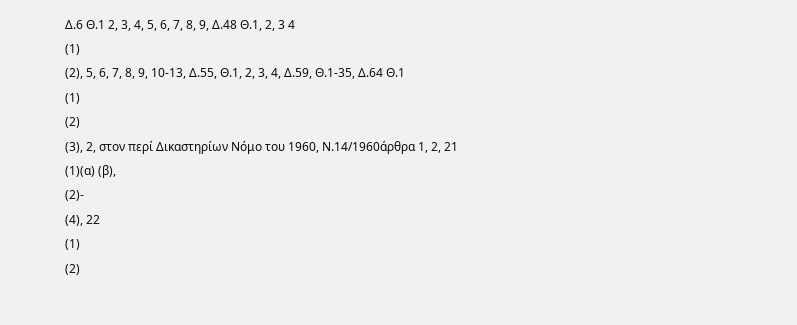Δ.6 Θ.1 2, 3, 4, 5, 6, 7, 8, 9, Δ.48 Θ.1, 2, 3 4
(1)
(2), 5, 6, 7, 8, 9, 10-13, Δ.55, Θ.1, 2, 3, 4, Δ.59, Θ.1-35, Δ.64 Θ.1
(1)
(2)
(3), 2, στον περί Δικαστηρίων Νόμο του 1960, Ν.14/1960άρθρα 1, 2, 21
(1)(α) (β),
(2)-
(4), 22
(1)
(2)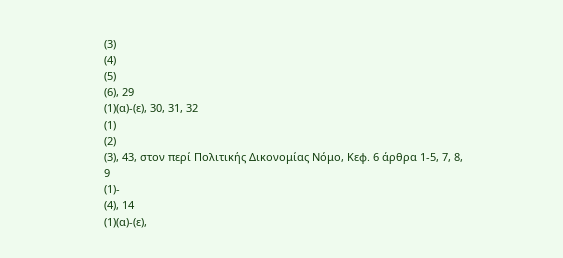(3)
(4)
(5)
(6), 29
(1)(α)-(ε), 30, 31, 32
(1)
(2)
(3), 43, στον περί Πολιτικής Δικονομίας Νόμο, Κεφ. 6 άρθρα 1-5, 7, 8, 9
(1)-
(4), 14
(1)(α)-(ε),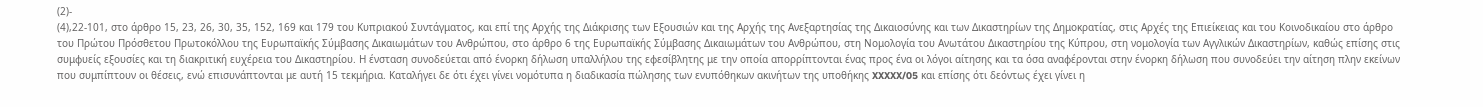(2)-
(4),22-101, στο άρθρο 15, 23, 26, 30, 35, 152, 169 και 179 του Κυπριακού Συντάγματος, και επί της Αρχής της Διάκρισης των Εξουσιών και της Αρχής της Ανεξαρτησίας της Δικαιοσύνης και των Δικαστηρίων της Δημοκρατίας, στις Αρχές της Επιείκειας και του Κοινοδικαίου στο άρθρο του Πρώτου Πρόσθετου Πρωτοκόλλου της Ευρωπαϊκής Σύμβασης Δικαιωμάτων του Ανθρώπου, στο άρθρο 6 της Ευρωπαϊκής Σύμβασης Δικαιωμάτων του Ανθρώπου, στη Νομολογία του Ανωτάτου Δικαστηρίου της Κύπρου, στη νομολογία των Αγγλικών Δικαστηρίων, καθώς επίσης στις συμφυείς εξουσίες και τη διακριτική ευχέρεια του Δικαστηρίου. Η ένσταση συνοδεύεται από ένορκη δήλωση υπαλλήλου της εφεσίβλητης με την οποία απορρίπτονται ένας προς ένα οι λόγοι αίτησης και τα όσα αναφέρονται στην ένορκη δήλωση που συνοδεύει την αίτηση πλην εκείνων που συμπίπτουν οι θέσεις, ενώ επισυνάπτονται με αυτή 15 τεκμήρια. Καταλήγει δε ότι έχει γίνει νομότυπα η διαδικασία πώλησης των ενυπόθηκων ακινήτων της υποθήκης XXXXX/05 και επίσης ότι δεόντως έχει γίνει η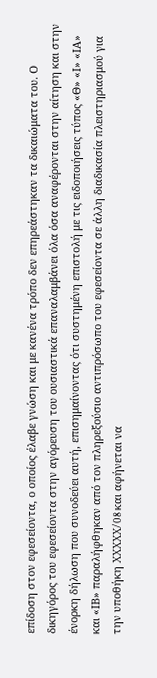επίδοση στον εφεσείοντα, ο οποίος έλαβε γνώση και με κανένα τρόπο δεν επηρεάστηκαν τα δικαιώματα του. Ο δικηγόρος του εφεσείοντα στην αγόρευση του ουσιαστικά επαναλαμβάνει όλα όσα αναφέρονται στην αίτηση και στην ένορκη δήλωση που συνοδεύει αυτή, επισημαίνοντας ότι συστημένη επιστολή με τις ειδοποιήσεις τύπος «Θ» «Ι» «ΙΑ» και «ΙΒ» παραλήφθηκαν από τον πληρεξούσιο αντιπρόσωπο του εφεσείοντα σε άλλη διαδικασία πλειστηριασμού για την υποθήκη XXXXX/08 και αφήνεται να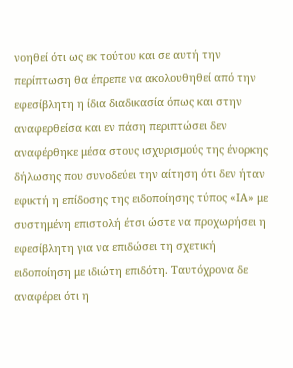νοηθεί ότι ως εκ τούτου και σε αυτή την περίπτωση θα έπρεπε να ακολουθηθεί από την εφεσίβλητη η ίδια διαδικασία όπως και στην αναφερθείσα και εν πάση περιπτώσει δεν αναφέρθηκε μέσα στους ισχυρισμούς της ένορκης δήλωσης που συνοδεύει την αίτηση ότι δεν ήταν εφικτή η επίδοσης της ειδοποίησης τύπος «ΙΑ» με συστημένη επιστολή έτσι ώστε να προχωρήσει η εφεσίβλητη για να επιδώσει τη σχετική ειδοποίηση με ιδιώτη επιδότη. Ταυτόχρονα δε αναφέρει ότι η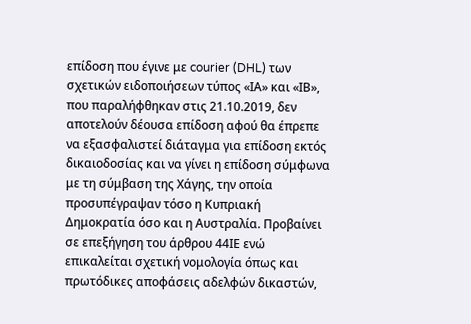επίδοση που έγινε με courier (DHL) των σχετικών ειδοποιήσεων τύπος «ΙΑ» και «ΙΒ», που παραλήφθηκαν στις 21.10.2019, δεν αποτελούν δέουσα επίδοση αφού θα έπρεπε να εξασφαλιστεί διάταγμα για επίδοση εκτός δικαιοδοσίας και να γίνει η επίδοση σύμφωνα με τη σύμβαση της Χάγης, την οποία προσυπέγραψαν τόσο η Κυπριακή Δημοκρατία όσο και η Αυστραλία. Προβαίνει σε επεξήγηση του άρθρου 44ΙΕ ενώ επικαλείται σχετική νομολογία όπως και πρωτόδικες αποφάσεις αδελφών δικαστών,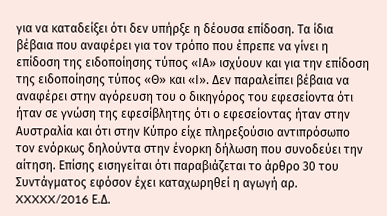για να καταδείξει ότι δεν υπήρξε η δέουσα επίδοση. Τα ίδια βέβαια που αναφέρει για τον τρόπο που έπρεπε να γίνει η επίδοση της ειδοποίησης τύπος «ΙΑ» ισχύουν και για την επίδοση της ειδοποίησης τύπος «Θ» και «Ι». Δεν παραλείπει βέβαια να αναφέρει στην αγόρευση του ο δικηγόρος του εφεσείοντα ότι ήταν σε γνώση της εφεσίβλητης ότι ο εφεσείοντας ήταν στην Αυστραλία και ότι στην Κύπρο είχε πληρεξούσιο αντιπρόσωπο τον ενόρκως δηλούντα στην ένορκη δήλωση που συνοδεύει την αίτηση. Επίσης εισηγείται ότι παραβιάζεται το άρθρο 30 του Συντάγματος εφόσον έχει καταχωρηθεί η αγωγή αρ. XXXXX/2016 Ε.Δ.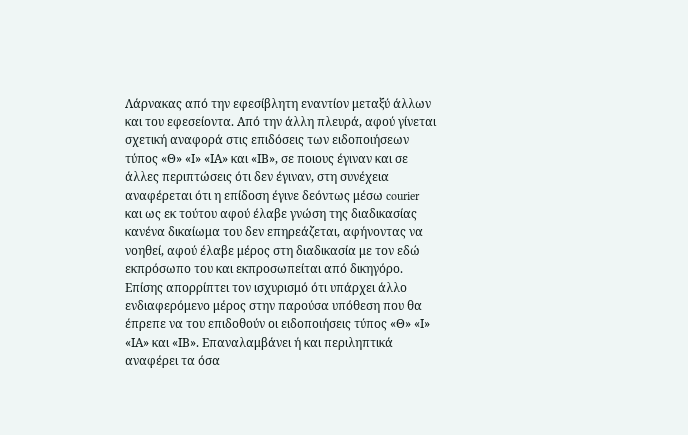Λάρνακας από την εφεσίβλητη εναντίον μεταξύ άλλων και του εφεσείοντα. Από την άλλη πλευρά, αφού γίνεται σχετική αναφορά στις επιδόσεις των ειδοποιήσεων τύπος «Θ» «Ι» «ΙΑ» και «ΙΒ», σε ποιους έγιναν και σε άλλες περιπτώσεις ότι δεν έγιναν, στη συνέχεια αναφέρεται ότι η επίδοση έγινε δεόντως μέσω courier και ως εκ τούτου αφού έλαβε γνώση της διαδικασίας κανένα δικαίωμα του δεν επηρεάζεται, αφήνοντας να νοηθεί, αφού έλαβε μέρος στη διαδικασία με τον εδώ εκπρόσωπο του και εκπροσωπείται από δικηγόρο. Επίσης απορρίπτει τον ισχυρισμό ότι υπάρχει άλλο ενδιαφερόμενο μέρος στην παρούσα υπόθεση που θα έπρεπε να του επιδοθούν οι ειδοποιήσεις τύπος «Θ» «Ι» «ΙΑ» και «ΙΒ». Επαναλαμβάνει ή και περιληπτικά αναφέρει τα όσα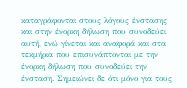καταγράφονται στους λόγους ένστασης και στην ένορκη δήλωση που συνοδεύει αυτή, ενώ γίνεται και αναφορά και στα τεκμήρια που επισυνάπτονται με την ένορκη δήλωση που συνοδεύει την ένσταση. Σημειώνει δε ότι μόνο για τους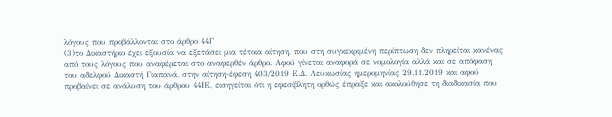λόγους που προβάλλονται στο άρθρο 44Γ
(3)το Δικαστήριο έχει εξουσία να εξετάσει μια τέτοια αίτηση, που στη συγκεκριμένη περίπτωση δεν πληρείται κανένας από τους λόγους που αναφέρεται στο αναφερθέν άρθρο. Αφού γίνεται αναφορά σε νομολογία αλλά και σε απόφαση του αδελφού Δικαστή Γιαπανά, στην αίτηση-έφεση 403/2019 Ε.Δ. Λευκωσίας ημερομηνίας 29.11.2019 και αφού προβαίνει σε ανάλυση του άρθρου 44ΙΕ, εισηγείται ότι η εφεσίβλητη ορθώς έπραξε και ακολούθησε τη διαδικασία που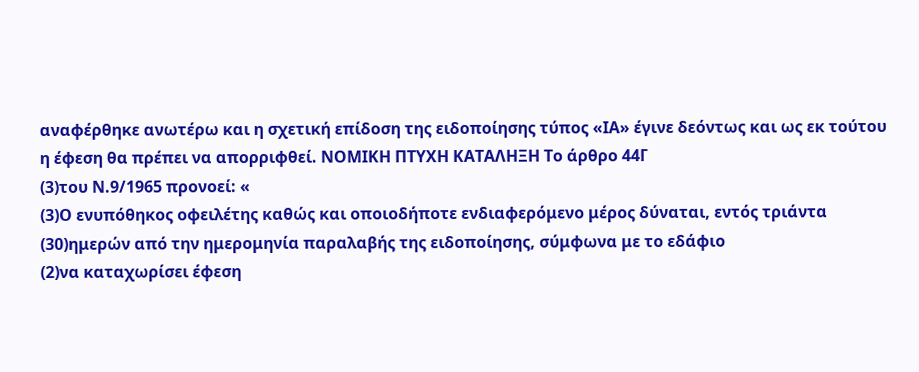αναφέρθηκε ανωτέρω και η σχετική επίδοση της ειδοποίησης τύπος «ΙΑ» έγινε δεόντως και ως εκ τούτου η έφεση θα πρέπει να απορριφθεί. ΝΟΜΙΚΗ ΠΤΥΧΗ ΚΑΤΑΛΗΞΗ Το άρθρο 44Γ
(3)του Ν.9/1965 προνοεί: «
(3)Ο ενυπόθηκος οφειλέτης καθώς και οποιοδήποτε ενδιαφερόμενο μέρος δύναται, εντός τριάντα
(30)ημερών από την ημερομηνία παραλαβής της ειδοποίησης, σύμφωνα με το εδάφιο
(2)να καταχωρίσει έφεση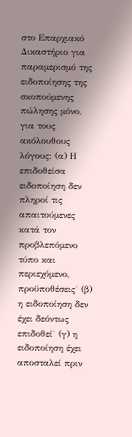στο Επαρχιακό Δικαστήριο για παραμερισμό της ειδοποίησης της σκοπούμενης πώλησης μόνο, για τους ακόλουθους λόγους: (α) Η επιδοθείσα ειδοποίηση δεν πληροί τις απαιτούμενες κατά τον προβλεπόμενο τύπο και περιεχόμενο, προϋποθέσεις˙ (β) η ειδοποίηση δεν έχει δεόντως επιδοθεί˙ (γ) η ειδοποίηση έχει αποσταλεί πριν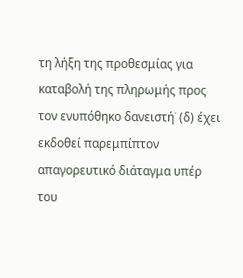τη λήξη της προθεσμίας για καταβολή της πληρωμής προς τον ενυπόθηκο δανειστή˙ (δ) έχει εκδοθεί παρεμπίπτον απαγορευτικό διάταγμα υπέρ του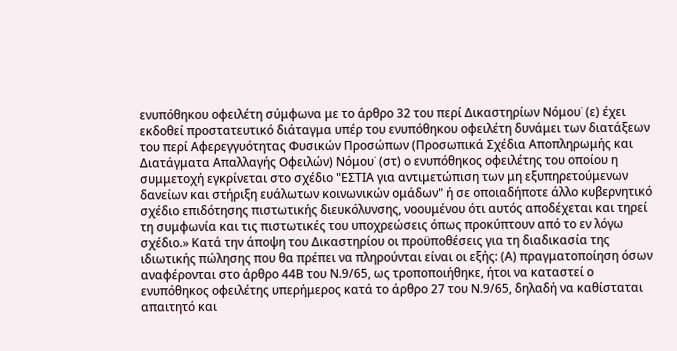ενυπόθηκου οφειλέτη σύμφωνα με το άρθρο 32 του περί Δικαστηρίων Νόμου˙ (ε) έχει εκδοθεί προστατευτικό διάταγμα υπέρ του ενυπόθηκου οφειλέτη δυνάμει των διατάξεων του περί Αφερεγγυότητας Φυσικών Προσώπων (Προσωπικά Σχέδια Αποπληρωμής και Διατάγματα Απαλλαγής Οφειλών) Νόμου˙ (στ) ο ενυπόθηκος οφειλέτης του οποίου η συμμετοχή εγκρίνεται στο σχέδιο "ΕΣΤΙΑ για αντιμετώπιση των μη εξυπηρετούμενων δανείων και στήριξη ευάλωτων κοινωνικών ομάδων" ή σε οποιαδήποτε άλλο κυβερνητικό σχέδιο επιδότησης πιστωτικής διευκόλυνσης, νοουμένου ότι αυτός αποδέχεται και τηρεί τη συμφωνία και τις πιστωτικές του υποχρεώσεις όπως προκύπτουν από το εν λόγω σχέδιο.» Κατά την άποψη του Δικαστηρίου οι προϋποθέσεις για τη διαδικασία της ιδιωτικής πώλησης που θα πρέπει να πληρούνται είναι οι εξής: (Α) πραγματοποίηση όσων αναφέρονται στο άρθρο 44Β του Ν.9/65, ως τροποποιήθηκε, ήτοι να καταστεί ο ενυπόθηκος οφειλέτης υπερήμερος κατά το άρθρο 27 του Ν.9/65, δηλαδή να καθίσταται απαιτητό και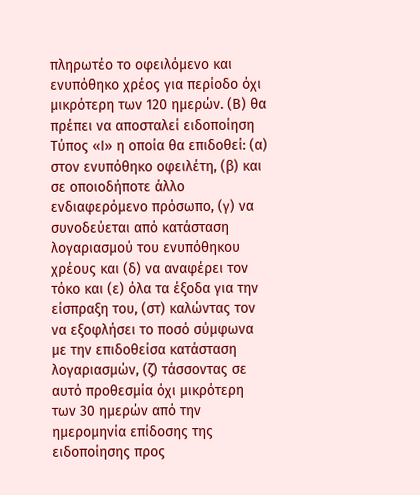πληρωτέο το οφειλόμενο και ενυπόθηκο χρέος για περίοδο όχι μικρότερη των 120 ημερών. (Β) θα πρέπει να αποσταλεί ειδοποίηση Τύπος «Ι» η οποία θα επιδοθεί: (α) στον ενυπόθηκο οφειλέτη, (β) και σε οποιοδήποτε άλλο ενδιαφερόμενο πρόσωπο, (γ) να συνοδεύεται από κατάσταση λογαριασμού του ενυπόθηκου χρέους και (δ) να αναφέρει τον τόκο και (ε) όλα τα έξοδα για την είσπραξη του, (στ) καλώντας τον να εξοφλήσει το ποσό σύμφωνα με την επιδοθείσα κατάσταση λογαριασμών, (ζ) τάσσοντας σε αυτό προθεσμία όχι μικρότερη των 30 ημερών από την ημερομηνία επίδοσης της ειδοποίησης προς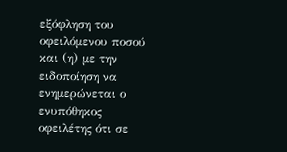εξόφληση του οφειλόμενου ποσού και (η) με την ειδοποίηση να ενημερώνεται ο ενυπόθηκος οφειλέτης ότι σε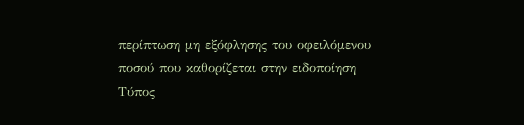περίπτωση μη εξόφλησης του οφειλόμενου ποσού που καθορίζεται στην ειδοποίηση Τύπος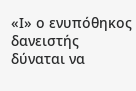«Ι» ο ενυπόθηκος δανειστής δύναται να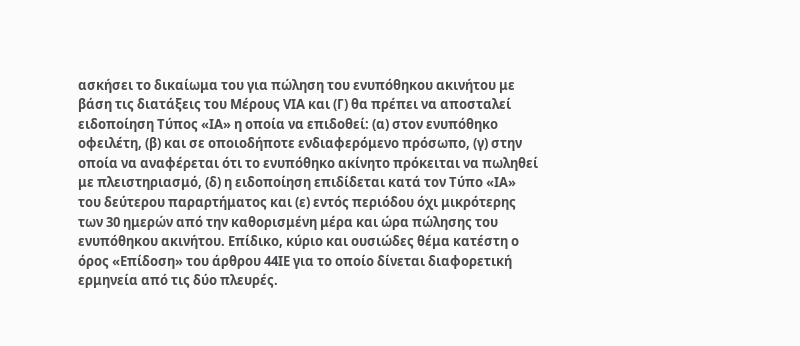ασκήσει το δικαίωμα του για πώληση του ενυπόθηκου ακινήτου με βάση τις διατάξεις του Μέρους VΙΑ και (Γ) θα πρέπει να αποσταλεί ειδοποίηση Τύπος «ΙΑ» η οποία να επιδοθεί: (α) στον ενυπόθηκο οφειλέτη, (β) και σε οποιοδήποτε ενδιαφερόμενο πρόσωπο, (γ) στην οποία να αναφέρεται ότι το ενυπόθηκο ακίνητο πρόκειται να πωληθεί με πλειστηριασμό, (δ) η ειδοποίηση επιδίδεται κατά τον Τύπο «ΙΑ» του δεύτερου παραρτήματος και (ε) εντός περιόδου όχι μικρότερης των 30 ημερών από την καθορισμένη μέρα και ώρα πώλησης του ενυπόθηκου ακινήτου. Επίδικο, κύριο και ουσιώδες θέμα κατέστη ο όρος «Επίδοση» του άρθρου 44ΙΕ για το οποίο δίνεται διαφορετική ερμηνεία από τις δύο πλευρές.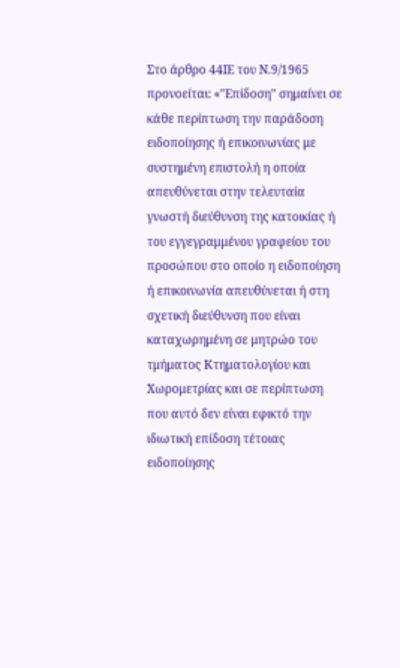Στο άρθρο 44ΙΕ του Ν.9/1965 προνοείται: «"Επίδοση" σημαίνει σε κάθε περίπτωση την παράδοση ειδοποίησης ή επικοινωνίας με συστημένη επιστολή η οποία απευθύνεται στην τελευταία γνωστή διεύθυνση της κατοικίας ή του εγγεγραμμένου γραφείου του προσώπου στο οποίο η ειδοποίηση ή επικοινωνία απευθύνεται ή στη σχετική διεύθυνση που είναι καταχωρημένη σε μητρώο του τμήματος Κτηματολογίου και Χωρομετρίας και σε περίπτωση που αυτό δεν είναι εφικτό την ιδιωτική επίδοση τέτοιας ειδοποίησης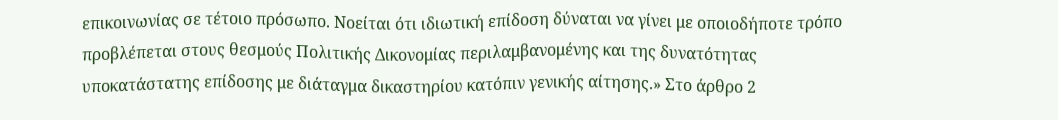επικοινωνίας σε τέτοιο πρόσωπο. Νοείται ότι ιδιωτική επίδοση δύναται να γίνει με οποιοδήποτε τρόπο προβλέπεται στους θεσμούς Πολιτικής Δικονομίας περιλαμβανομένης και της δυνατότητας υποκατάστατης επίδοσης με διάταγμα δικαστηρίου κατόπιν γενικής αίτησης.» Στο άρθρο 2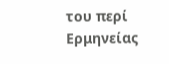του περί Ερμηνείας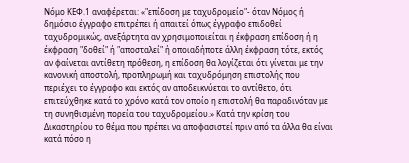Νόμο ΚΕΦ.1 αναφέρεται: «"επίδοση με ταχυδρομείο"- όταν Νόμος ή δημόσιο έγγραφο επιτρέπει ή απαιτεί όπως έγγραφο επιδοθεί ταχυδρομικώς, ανεξάρτητα αν χρησιμοποιείται η έκφραση επίδοση ή η έκφραση "δοθεί" ή "αποσταλεί" ή οποιαδήποτε άλλη έκφραση τότε, εκτός αν φαίνεται αντίθετη πρόθεση, η επίδοση θα λογίζεται ότι γίνεται με την κανονική αποστολή, προπληρωμή και ταχυδρόμηση επιστολής που περιέχει το έγγραφο και εκτός αν αποδεικνύεται το αντίθετο, ότι επιτεύχθηκε κατά το χρόνο κατά τον οποίο η επιστολή θα παραδινόταν με τη συνηθισμένη πορεία του ταχυδρομείου.» Κατά την κρίση του Δικαστηρίου το θέμα που πρέπει να αποφασιστεί πριν από τα άλλα θα είναι κατά πόσο η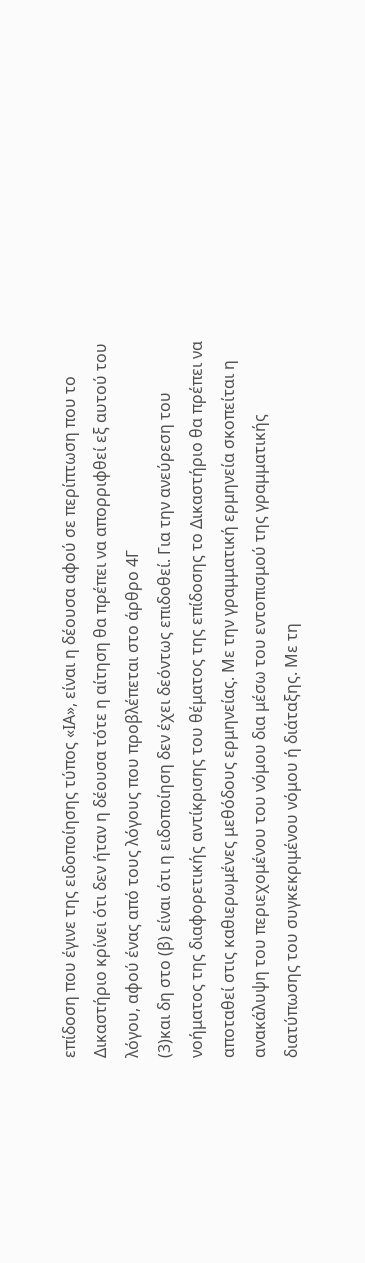επίδοση που έγινε της ειδοποίησης τύπος «ΙΑ», είναι η δέουσα αφού σε περίπτωση που το Δικαστήριο κρίνει ότι δεν ήταν η δέουσα τότε η αίτηση θα πρέπει να απορριφθεί εξ αυτού του λόγου, αφού ένας από τους λόγους που προβλέπεται στο άρθρο 4Γ
(3)και δη στο (β) είναι ότι η ειδοποίηση δεν έχει δεόντως επιδοθεί. Για την ανεύρεση του νοήματος της διαφορετικής αντίκρισης του θέματος της επίδοσης το Δικαστήριο θα πρέπει να αποταθεί στις καθιερωμένες μεθόδους ερμηνείας. Με την γραμματική ερμηνεία σκοπείται η ανακάλυψη του περιεχομένου του νόμου δια μέσω του εντοπισμού της γραμματικής διατύπωσης του συγκεκριμένου νόμου ή διάταξης. Με τη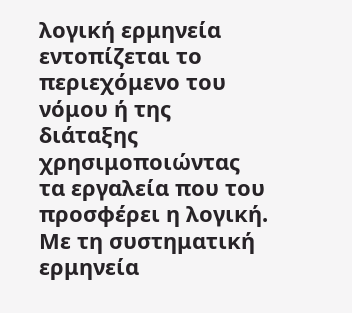λογική ερμηνεία εντοπίζεται το περιεχόμενο του νόμου ή της διάταξης χρησιμοποιώντας τα εργαλεία που του προσφέρει η λογική. Με τη συστηματική ερμηνεία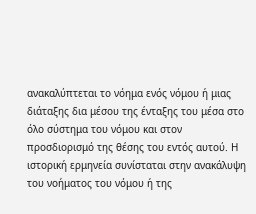ανακαλύπτεται το νόημα ενός νόμου ή μιας διάταξης δια μέσου της ένταξης του μέσα στο όλο σύστημα του νόμου και στον προσδιορισμό της θέσης του εντός αυτού. Η ιστορική ερμηνεία συνίσταται στην ανακάλυψη του νοήματος του νόμου ή της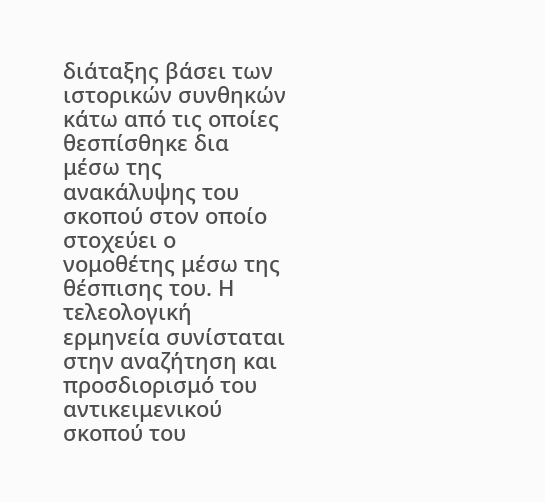διάταξης βάσει των ιστορικών συνθηκών κάτω από τις οποίες θεσπίσθηκε δια μέσω της ανακάλυψης του σκοπού στον οποίο στοχεύει ο νομοθέτης μέσω της θέσπισης του. Η τελεολογική ερμηνεία συνίσταται στην αναζήτηση και προσδιορισμό του αντικειμενικού σκοπού του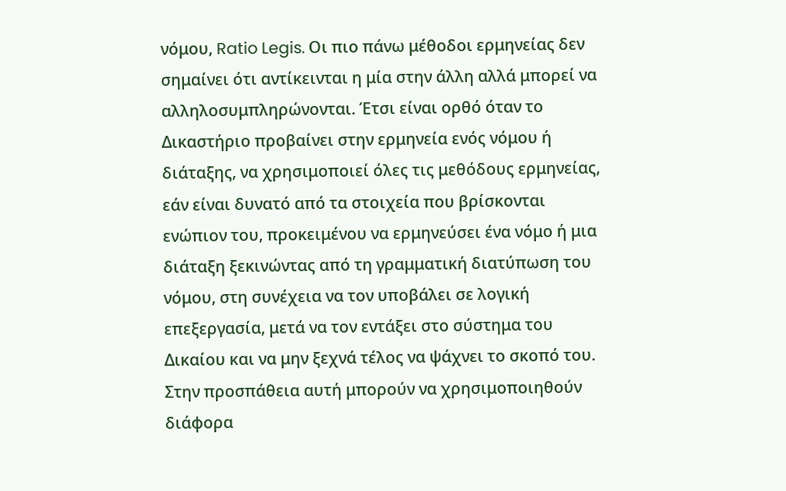νόμου, Ratio Legis. Οι πιο πάνω μέθοδοι ερμηνείας δεν σημαίνει ότι αντίκεινται η μία στην άλλη αλλά μπορεί να αλληλοσυμπληρώνονται. Έτσι είναι ορθό όταν το Δικαστήριο προβαίνει στην ερμηνεία ενός νόμου ή διάταξης, να χρησιμοποιεί όλες τις μεθόδους ερμηνείας, εάν είναι δυνατό από τα στοιχεία που βρίσκονται ενώπιον του, προκειμένου να ερμηνεύσει ένα νόμο ή μια διάταξη ξεκινώντας από τη γραμματική διατύπωση του νόμου, στη συνέχεια να τον υποβάλει σε λογική επεξεργασία, μετά να τον εντάξει στο σύστημα του Δικαίου και να μην ξεχνά τέλος να ψάχνει το σκοπό του. Στην προσπάθεια αυτή μπορούν να χρησιμοποιηθούν διάφορα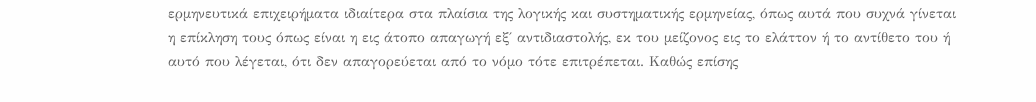ερμηνευτικά επιχειρήματα ιδιαίτερα στα πλαίσια της λογικής και συστηματικής ερμηνείας, όπως αυτά που συχνά γίνεται η επίκληση τους όπως είναι η εις άτοπο απαγωγή εξ΄ αντιδιαστολής, εκ του μείζονος εις το ελάττον ή το αντίθετο του ή αυτό που λέγεται, ότι δεν απαγορεύεται από το νόμο τότε επιτρέπεται. Καθώς επίσης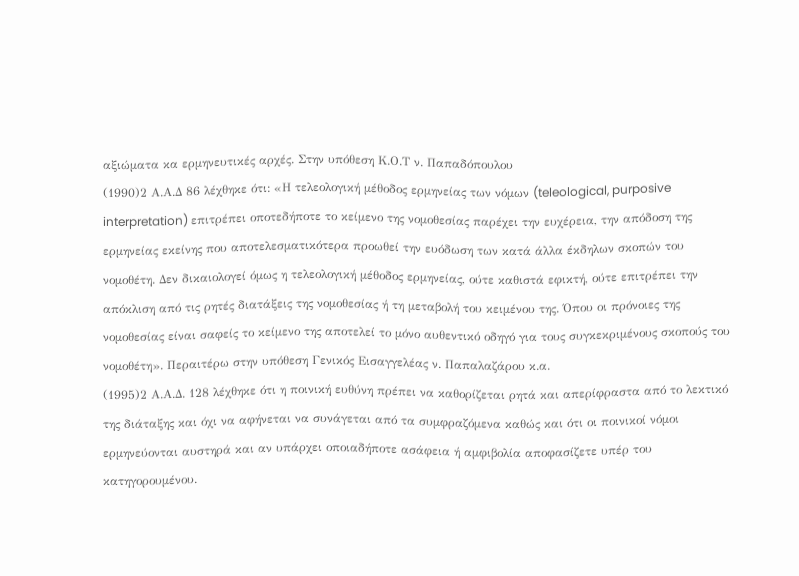αξιώματα κα ερμηνευτικές αρχές. Στην υπόθεση Κ.Ο.Τ ν. Παπαδόπουλου
(1990)2 Α.Α.Δ 86 λέχθηκε ότι: «Η τελεολογική μέθοδος ερμηνείας των νόμων (teleological, purposive interpretation) επιτρέπει οποτεδήποτε το κείμενο της νομοθεσίας παρέχει την ευχέρεια, την απόδοση της ερμηνείας εκείνης που αποτελεσματικότερα προωθεί την ευόδωση των κατά άλλα έκδηλων σκοπών του νομοθέτη. Δεν δικαιολογεί όμως η τελεολογική μέθοδος ερμηνείας, ούτε καθιστά εφικτή, ούτε επιτρέπει την απόκλιση από τις ρητές διατάξεις της νομοθεσίας ή τη μεταβολή του κειμένου της. Όπου οι πρόνοιες της νομοθεσίας είναι σαφείς το κείμενο της αποτελεί το μόνο αυθεντικό οδηγό για τους συγκεκριμένους σκοπούς του νομοθέτη». Περαιτέρω στην υπόθεση Γενικός Εισαγγελέας ν. Παπαλαζάρου κ.α.
(1995)2 Α.Α.Δ. 128 λέχθηκε ότι η ποινική ευθύνη πρέπει να καθορίζεται ρητά και απερίφραστα από το λεκτικό της διάταξης και όχι να αφήνεται να συνάγεται από τα συμφραζόμενα καθώς και ότι οι ποινικοί νόμοι ερμηνεύονται αυστηρά και αν υπάρχει οποιαδήποτε ασάφεια ή αμφιβολία αποφασίζετε υπέρ του κατηγορουμένου.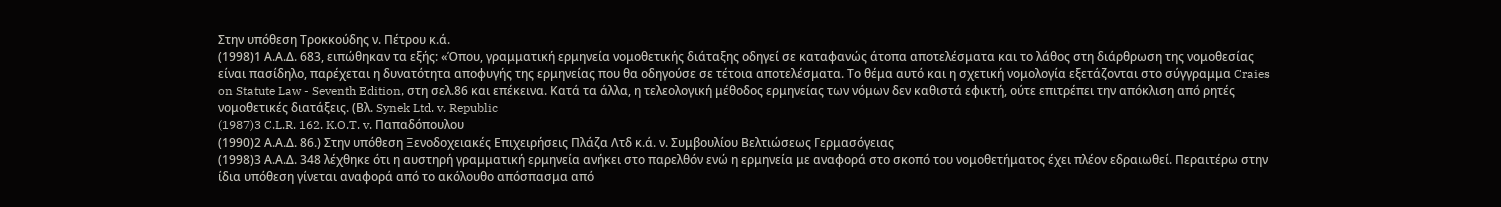Στην υπόθεση Τροκκούδης ν. Πέτρου κ.ά.
(1998)1 Α.Α.Δ. 683, ειπώθηκαν τα εξής: «Όπου, γραμματική ερμηνεία νομοθετικής διάταξης οδηγεί σε καταφανώς άτοπα αποτελέσματα και το λάθος στη διάρθρωση της νομοθεσίας είναι πασίδηλο, παρέχεται η δυνατότητα αποφυγής της ερμηνείας που θα οδηγούσε σε τέτοια αποτελέσματα. Το θέμα αυτό και η σχετική νομολογία εξετάζονται στο σύγγραμμα Craies on Statute Law - Seventh Edition, στη σελ.86 και επέκεινα. Κατά τα άλλα, η τελεολογική μέθοδος ερμηνείας των νόμων δεν καθιστά εφικτή, ούτε επιτρέπει την απόκλιση από ρητές νομοθετικές διατάξεις. (Βλ. Synek Ltd. v. Republic
(1987)3 C.L.R. 162. K.O.T. v. Παπαδόπουλου
(1990)2 Α.Α.Δ. 86.) Στην υπόθεση Ξενοδοχειακές Επιχειρήσεις Πλάζα Λτδ κ.ά. ν. Συμβουλίου Βελτιώσεως Γερμασόγειας
(1998)3 Α.Α.Δ. 348 λέχθηκε ότι η αυστηρή γραμματική ερμηνεία ανήκει στο παρελθόν ενώ η ερμηνεία με αναφορά στο σκοπό του νομοθετήματος έχει πλέον εδραιωθεί. Περαιτέρω στην ίδια υπόθεση γίνεται αναφορά από το ακόλουθο απόσπασμα από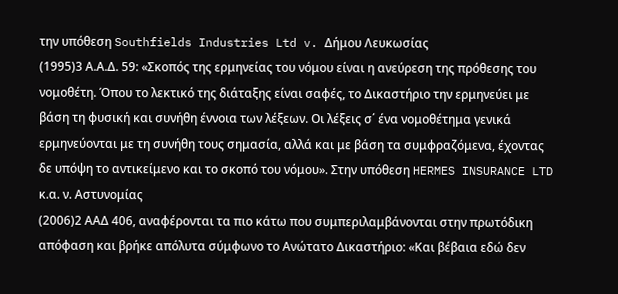την υπόθεση Southfields Industries Ltd v. Δήμου Λευκωσίας
(1995)3 Α.Α.Δ. 59: «Σκοπός της ερμηνείας του νόμου είναι η ανεύρεση της πρόθεσης του νομοθέτη. Όπου το λεκτικό της διάταξης είναι σαφές, το Δικαστήριο την ερμηνεύει με βάση τη φυσική και συνήθη έννοια των λέξεων. Οι λέξεις σ΄ ένα νομοθέτημα γενικά ερμηνεύονται με τη συνήθη τους σημασία, αλλά και με βάση τα συμφραζόμενα, έχοντας δε υπόψη το αντικείμενο και το σκοπό του νόμου». Στην υπόθεση HERMES INSURANCE LTD κ.α. ν. Αστυνομίας
(2006)2 ΑΑΔ 406, αναφέρονται τα πιο κάτω που συμπεριλαμβάνονται στην πρωτόδικη απόφαση και βρήκε απόλυτα σύμφωνο το Ανώτατο Δικαστήριο: «Και βέβαια εδώ δεν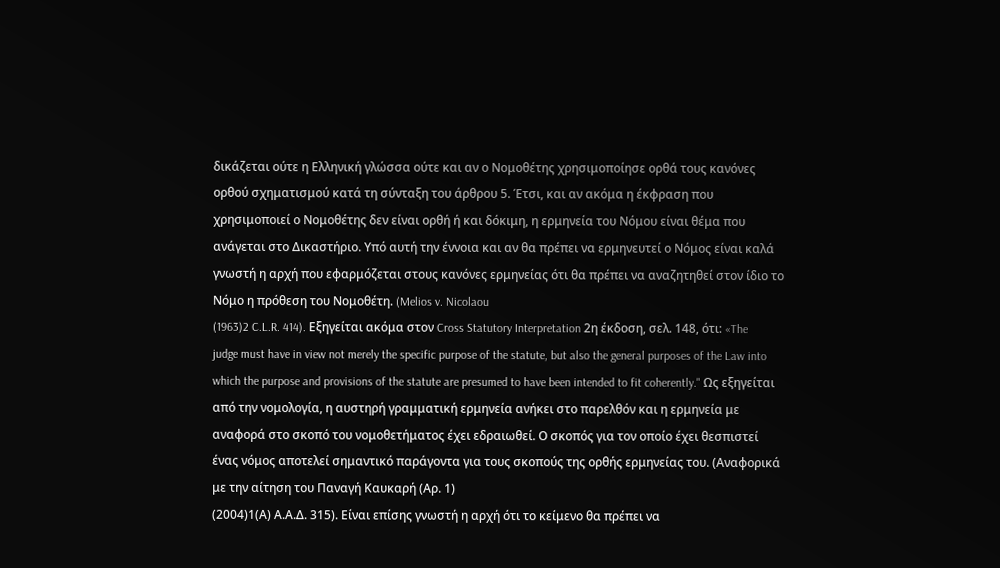δικάζεται ούτε η Ελληνική γλώσσα ούτε και αν ο Νομοθέτης χρησιμοποίησε ορθά τους κανόνες ορθού σχηματισμού κατά τη σύνταξη του άρθρου 5. Έτσι, και αν ακόμα η έκφραση που χρησιμοποιεί ο Νομοθέτης δεν είναι ορθή ή και δόκιμη, η ερμηνεία του Νόμου είναι θέμα που ανάγεται στο Δικαστήριο. Υπό αυτή την έννοια και αν θα πρέπει να ερμηνευτεί ο Νόμος είναι καλά γνωστή η αρχή που εφαρμόζεται στους κανόνες ερμηνείας ότι θα πρέπει να αναζητηθεί στον ίδιο το Νόμο η πρόθεση του Νομοθέτη. (Melios v. Nicolaou
(1963)2 C.L.R. 414). Εξηγείται ακόμα στον Cross Statutory Interpretation 2η έκδοση, σελ. 148, ότι: «The judge must have in view not merely the specific purpose of the statute, but also the general purposes of the Law into which the purpose and provisions of the statute are presumed to have been intended to fit coherently." Ως εξηγείται από την νομολογία, η αυστηρή γραμματική ερμηνεία ανήκει στο παρελθόν και η ερμηνεία με αναφορά στο σκοπό του νομοθετήματος έχει εδραιωθεί. Ο σκοπός για τον οποίο έχει θεσπιστεί ένας νόμος αποτελεί σημαντικό παράγοντα για τους σκοπούς της ορθής ερμηνείας του. (Αναφορικά με την αίτηση του Παναγή Καυκαρή (Αρ. 1)
(2004)1(Α) Α.Α.Δ. 315). Είναι επίσης γνωστή η αρχή ότι το κείμενο θα πρέπει να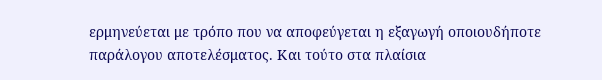ερμηνεύεται με τρόπο που να αποφεύγεται η εξαγωγή οποιουδήποτε παράλογου αποτελέσματος. Και τούτο στα πλαίσια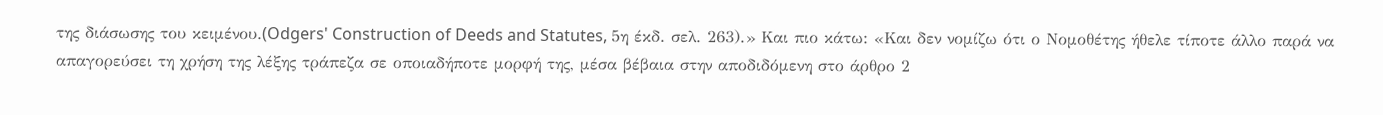της διάσωσης του κειμένου.(Odgers' Construction of Deeds and Statutes, 5η έκδ. σελ. 263).» Και πιο κάτω: «Και δεν νομίζω ότι ο Νομοθέτης ήθελε τίποτε άλλο παρά να απαγορεύσει τη χρήση της λέξης τράπεζα σε οποιαδήποτε μορφή της, μέσα βέβαια στην αποδιδόμενη στο άρθρο 2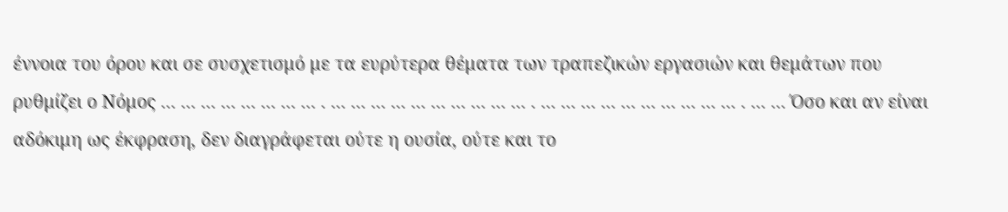έννοια του όρου και σε συσχετισμό με τα ευρύτερα θέματα των τραπεζικών εργασιών και θεμάτων που ρυθμίζει ο Νόμος ... ... ... ... ... ... ... ... . ... ... ... ... ... ... ... ... ... ... . ... ... ... ... ... ... ... ... ... ... . ... ... Όσο και αν είναι αδόκιμη ως έκφραση, δεν διαγράφεται ούτε η ουσία, ούτε και το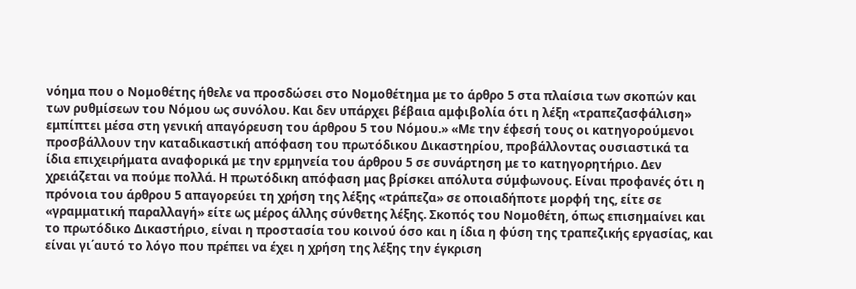νόημα που ο Νομοθέτης ήθελε να προσδώσει στο Νομοθέτημα με το άρθρο 5 στα πλαίσια των σκοπών και των ρυθμίσεων του Νόμου ως συνόλου. Και δεν υπάρχει βέβαια αμφιβολία ότι η λέξη «τραπεζασφάλιση» εμπίπτει μέσα στη γενική απαγόρευση του άρθρου 5 του Νόμου.» «Με την έφεσή τους οι κατηγορούμενοι προσβάλλουν την καταδικαστική απόφαση του πρωτόδικου Δικαστηρίου, προβάλλοντας ουσιαστικά τα ίδια επιχειρήματα αναφορικά με την ερμηνεία του άρθρου 5 σε συνάρτηση με το κατηγορητήριο. Δεν χρειάζεται να πούμε πολλά. Η πρωτόδικη απόφαση μας βρίσκει απόλυτα σύμφωνους. Είναι προφανές ότι η πρόνοια του άρθρου 5 απαγορεύει τη χρήση της λέξης «τράπεζα» σε οποιαδήποτε μορφή της, είτε σε «γραμματική παραλλαγή» είτε ως μέρος άλλης σύνθετης λέξης. Σκοπός του Νομοθέτη, όπως επισημαίνει και το πρωτόδικο Δικαστήριο, είναι η προστασία του κοινού όσο και η ίδια η φύση της τραπεζικής εργασίας, και είναι γι΄αυτό το λόγο που πρέπει να έχει η χρήση της λέξης την έγκριση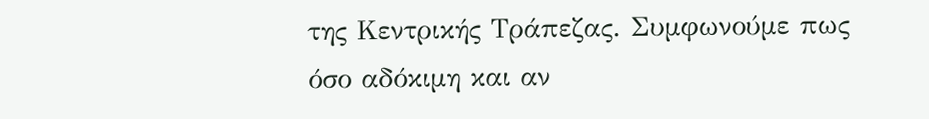της Κεντρικής Τράπεζας. Συμφωνούμε πως όσο αδόκιμη και αν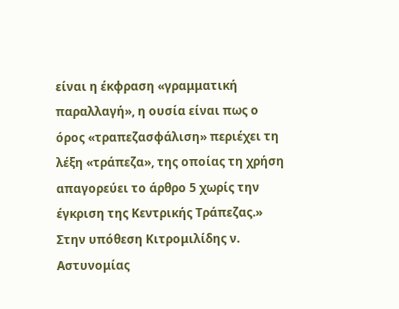είναι η έκφραση «γραμματική παραλλαγή», η ουσία είναι πως ο όρος «τραπεζασφάλιση» περιέχει τη λέξη «τράπεζα», της οποίας τη χρήση απαγορεύει το άρθρο 5 χωρίς την έγκριση της Κεντρικής Τράπεζας.» Στην υπόθεση Κιτρομιλίδης ν. Αστυνομίας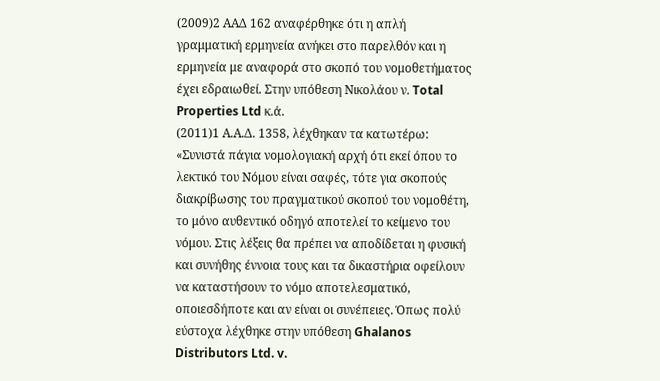(2009)2 ΑΑΔ 162 αναφέρθηκε ότι η απλή γραμματική ερμηνεία ανήκει στο παρελθόν και η ερμηνεία με αναφορά στο σκοπό του νομοθετήματος έχει εδραιωθεί. Στην υπόθεση Νικολάου ν. Total Properties Ltd κ.ά.
(2011)1 Α.Α.Δ. 1358, λέχθηκαν τα κατωτέρω: «Συνιστά πάγια νομολογιακή αρχή ότι εκεί όπου το λεκτικό του Νόμου είναι σαφές, τότε για σκοπούς διακρίβωσης του πραγματικού σκοπού του νομοθέτη, το μόνο αυθεντικό οδηγό αποτελεί το κείμενο του νόμου. Στις λέξεις θα πρέπει να αποδίδεται η φυσική και συνήθης έννοια τους και τα δικαστήρια οφείλουν να καταστήσουν το νόμο αποτελεσματικό, οποιεσδήποτε και αν είναι οι συνέπειες. Όπως πολύ εύστοχα λέχθηκε στην υπόθεση Ghalanos Distributors Ltd. v.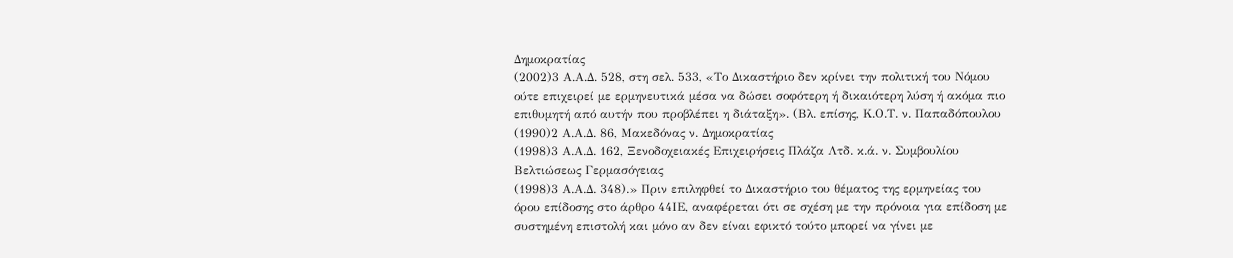Δημοκρατίας
(2002)3 Α.Α.Δ. 528, στη σελ. 533, «Το Δικαστήριο δεν κρίνει την πολιτική του Νόμου ούτε επιχειρεί με ερμηνευτικά μέσα να δώσει σοφότερη ή δικαιότερη λύση ή ακόμα πιο επιθυμητή από αυτήν που προβλέπει η διάταξη». (Βλ. επίσης, Κ.Ο.Τ. ν. Παπαδόπουλου
(1990)2 Α.Α.Δ. 86, Μακεδόνας ν. Δημοκρατίας
(1998)3 Α.Α.Δ. 162, Ξενοδοχειακές Επιχειρήσεις Πλάζα Λτδ. κ.ά. ν. Συμβουλίου Βελτιώσεως Γερμασόγειας
(1998)3 Α.Α.Δ. 348).» Πριν επιληφθεί το Δικαστήριο του θέματος της ερμηνείας του όρου επίδοσης στο άρθρο 44ΙΕ, αναφέρεται ότι σε σχέση με την πρόνοια για επίδοση με συστημένη επιστολή και μόνο αν δεν είναι εφικτό τούτο μπορεί να γίνει με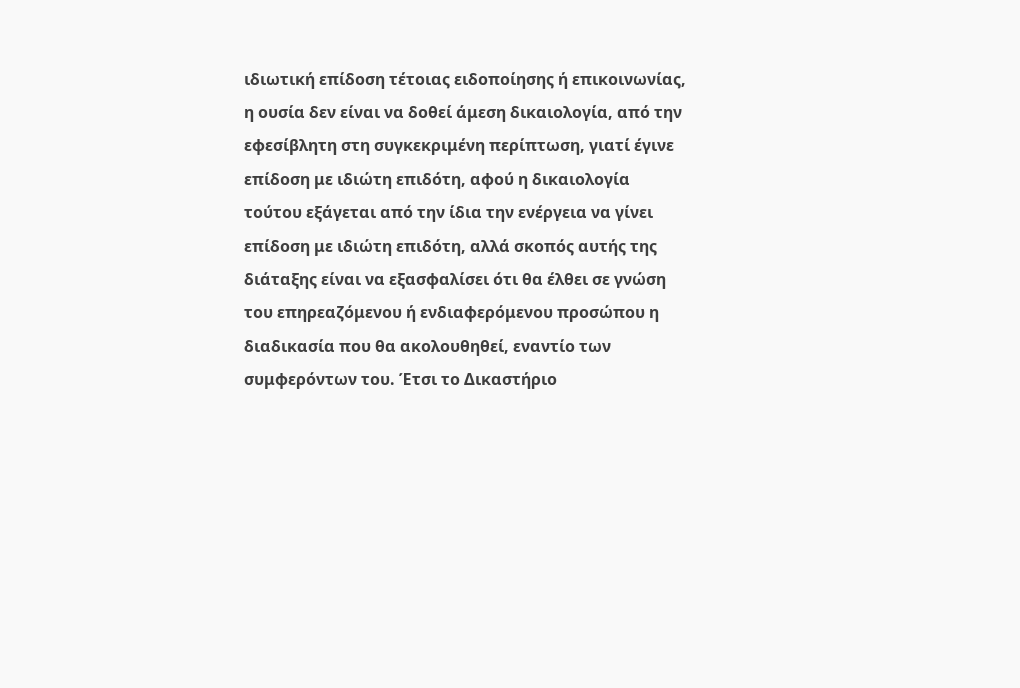ιδιωτική επίδοση τέτοιας ειδοποίησης ή επικοινωνίας, η ουσία δεν είναι να δοθεί άμεση δικαιολογία, από την εφεσίβλητη στη συγκεκριμένη περίπτωση, γιατί έγινε επίδοση με ιδιώτη επιδότη, αφού η δικαιολογία τούτου εξάγεται από την ίδια την ενέργεια να γίνει επίδοση με ιδιώτη επιδότη, αλλά σκοπός αυτής της διάταξης είναι να εξασφαλίσει ότι θα έλθει σε γνώση του επηρεαζόμενου ή ενδιαφερόμενου προσώπου η διαδικασία που θα ακολουθηθεί, εναντίο των συμφερόντων του. Έτσι το Δικαστήριο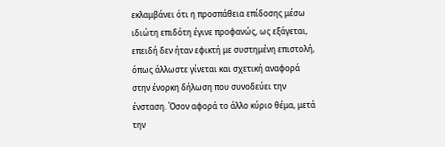εκλαμβάνει ότι η προσπάθεια επίδοσης μέσω ιδιώτη επιδότη έγινε προφανώς, ως εξάγεται, επειδή δεν ήταν εφικτή με συστημένη επιστολή, όπως άλλωστε γίνεται και σχετική αναφορά στην ένορκη δήλωση που συνοδεύει την ένσταση. Όσον αφορά το άλλο κύριο θέμα, μετά την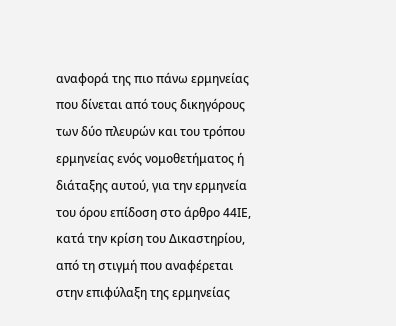αναφορά της πιο πάνω ερμηνείας που δίνεται από τους δικηγόρους των δύο πλευρών και του τρόπου ερμηνείας ενός νομοθετήματος ή διάταξης αυτού, για την ερμηνεία του όρου επίδοση στο άρθρο 44ΙΕ, κατά την κρίση του Δικαστηρίου, από τη στιγμή που αναφέρεται στην επιφύλαξη της ερμηνείας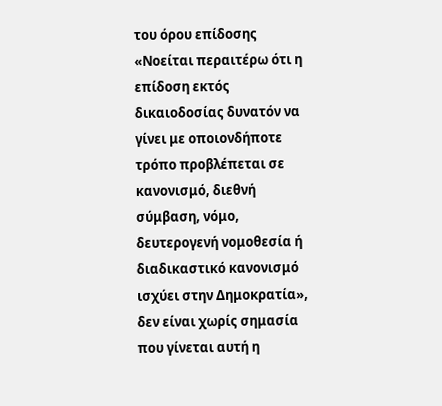του όρου επίδοσης «Νοείται περαιτέρω ότι η επίδοση εκτός δικαιοδοσίας δυνατόν να γίνει με οποιονδήποτε τρόπο προβλέπεται σε κανονισμό, διεθνή σύμβαση, νόμο, δευτερογενή νομοθεσία ή διαδικαστικό κανονισμό ισχύει στην Δημοκρατία», δεν είναι χωρίς σημασία που γίνεται αυτή η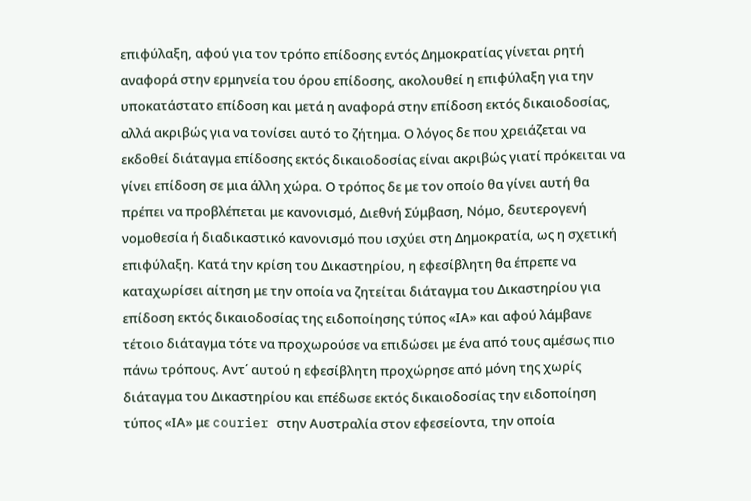επιφύλαξη, αφού για τον τρόπο επίδοσης εντός Δημοκρατίας γίνεται ρητή αναφορά στην ερμηνεία του όρου επίδοσης, ακολουθεί η επιφύλαξη για την υποκατάστατο επίδοση και μετά η αναφορά στην επίδοση εκτός δικαιοδοσίας, αλλά ακριβώς για να τονίσει αυτό το ζήτημα. Ο λόγος δε που χρειάζεται να εκδοθεί διάταγμα επίδοσης εκτός δικαιοδοσίας είναι ακριβώς γιατί πρόκειται να γίνει επίδοση σε μια άλλη χώρα. Ο τρόπος δε με τον οποίο θα γίνει αυτή θα πρέπει να προβλέπεται με κανονισμό, Διεθνή Σύμβαση, Νόμο, δευτερογενή νομοθεσία ή διαδικαστικό κανονισμό που ισχύει στη Δημοκρατία, ως η σχετική επιφύλαξη. Κατά την κρίση του Δικαστηρίου, η εφεσίβλητη θα έπρεπε να καταχωρίσει αίτηση με την οποία να ζητείται διάταγμα του Δικαστηρίου για επίδοση εκτός δικαιοδοσίας της ειδοποίησης τύπος «ΙΑ» και αφού λάμβανε τέτοιο διάταγμα τότε να προχωρούσε να επιδώσει με ένα από τους αμέσως πιο πάνω τρόπους. Αντ΄ αυτού η εφεσίβλητη προχώρησε από μόνη της χωρίς διάταγμα του Δικαστηρίου και επέδωσε εκτός δικαιοδοσίας την ειδοποίηση τύπος «ΙΑ» με courier στην Αυστραλία στον εφεσείοντα, την οποία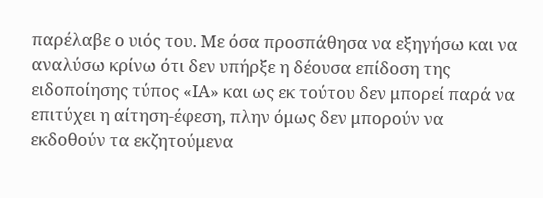παρέλαβε ο υιός του. Με όσα προσπάθησα να εξηγήσω και να αναλύσω κρίνω ότι δεν υπήρξε η δέουσα επίδοση της ειδοποίησης τύπος «ΙΑ» και ως εκ τούτου δεν μπορεί παρά να επιτύχει η αίτηση-έφεση, πλην όμως δεν μπορούν να εκδοθούν τα εκζητούμενα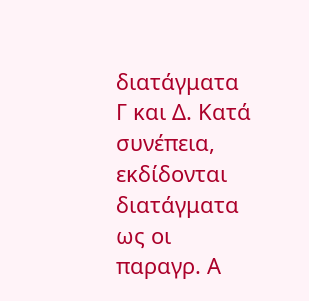διατάγματα Γ και Δ. Κατά συνέπεια, εκδίδονται διατάγματα ως οι παραγρ. Α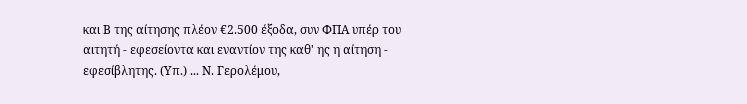και Β της αίτησης πλέον €2.500 έξοδα, συν ΦΠΑ υπέρ του αιτητή - εφεσείοντα και εναντίον της καθ' ης η αίτηση ‑ εφεσίβλητης. (Υπ.) ... Ν. Γερολέμου,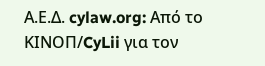Α.Ε.Δ. cylaw.org: Από το ΚΙΝOΠ/CyLii για τον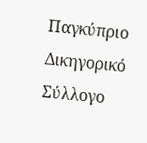Παγκύπριο Δικηγορικό Σύλλογο